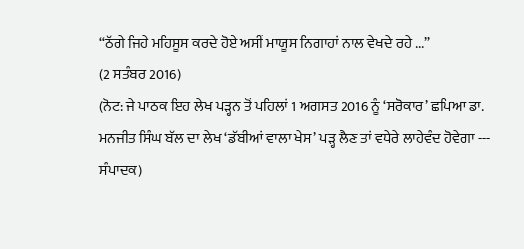“ਠੱਗੇ ਜਿਹੇ ਮਹਿਸੂਸ ਕਰਦੇ ਹੋਏ ਅਸੀਂ ਮਾਯੂਸ ਨਿਗਾਹਾਂ ਨਾਲ ਵੇਖਦੇ ਰਹੇ ...”
(2 ਸਤੰਬਰ 2016)
(ਨੋਟ: ਜੇ ਪਾਠਕ ਇਹ ਲੇਖ ਪੜ੍ਹਨ ਤੋਂ ਪਹਿਲਾਂ 1 ਅਗਸਤ 2016 ਨੂੰ ‘ਸਰੋਕਾਰ’ ਛਪਿਆ ਡਾ. ਮਨਜੀਤ ਸਿੰਘ ਬੱਲ ਦਾ ਲੇਖ ‘ਡੱਬੀਆਂ ਵਾਲਾ ਖੇਸ’ ਪੜ੍ਹ ਲੈਣ ਤਾਂ ਵਧੇਰੇ ਲਾਹੇਵੰਦ ਹੋਵੇਗਾ --- ਸੰਪਾਦਕ)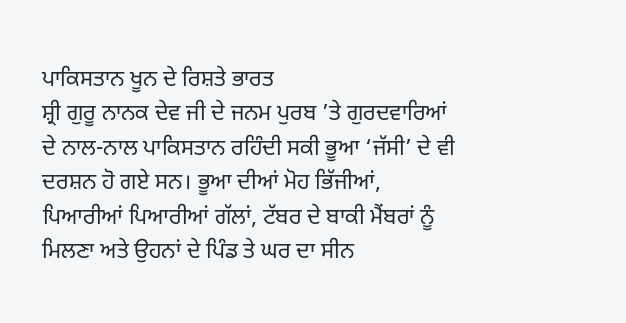ਪਾਕਿਸਤਾਨ ਖੂਨ ਦੇ ਰਿਸ਼ਤੇ ਭਾਰਤ
ਸ਼੍ਰੀ ਗੁਰੂ ਨਾਨਕ ਦੇਵ ਜੀ ਦੇ ਜਨਮ ਪੁਰਬ ’ਤੇ ਗੁਰਦਵਾਰਿਆਂ ਦੇ ਨਾਲ-ਨਾਲ ਪਾਕਿਸਤਾਨ ਰਹਿੰਦੀ ਸਕੀ ਭੂਆ ‘ਜੱਸੀ’ ਦੇ ਵੀ ਦਰਸ਼ਨ ਹੋ ਗਏ ਸਨ। ਭੂਆ ਦੀਆਂ ਮੋਹ ਭਿੱਜੀਆਂ, ਪਿਆਰੀਆਂ ਪਿਆਰੀਆਂ ਗੱਲਾਂ, ਟੱਬਰ ਦੇ ਬਾਕੀ ਮੈਂਬਰਾਂ ਨੂੰ ਮਿਲਣਾ ਅਤੇ ਉਹਨਾਂ ਦੇ ਪਿੰਡ ਤੇ ਘਰ ਦਾ ਸੀਨ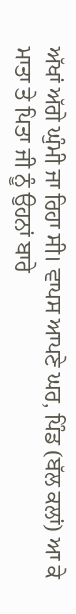ਅੱਖਾਂ ਅੱਗੇ ਘੁੰਮੀ ਜਾ ਰਿਹਾ ਸੀ। ਵਾਪਸ ਆਪਣੇ ਘਰ, ਪਿੰਡ (ਬੱਲ ਕਲਾਂ) ਆ ਕੇ ਮਾਤਾ ਤੇ ਪਿਤਾ ਜੀ ਨੂੰ ਉਹਨਾਂ ਬਾਰੇ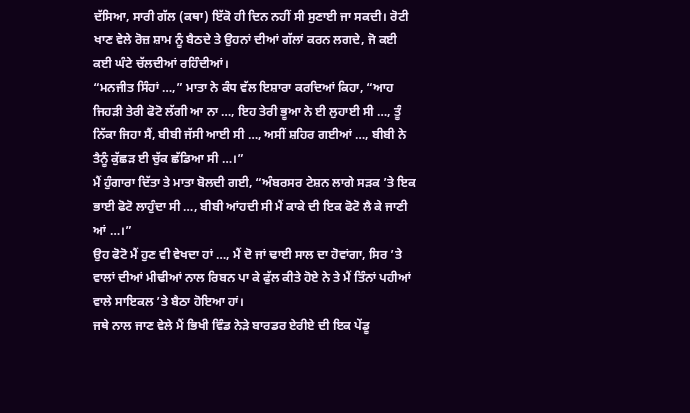ਦੱਸਿਆ, ਸਾਰੀ ਗੱਲ (ਕਥਾ) ਇੱਕੋ ਹੀ ਦਿਨ ਨਹੀਂ ਸੀ ਸੁਣਾਈ ਜਾ ਸਕਦੀ। ਰੋਟੀ ਖਾਣ ਵੇਲੇ ਰੋਜ਼ ਸ਼ਾਮ ਨੂੰ ਬੈਠਦੇ ਤੇ ਉਹਨਾਂ ਦੀਆਂ ਗੱਲਾਂ ਕਰਨ ਲਗਦੇ, ਜੋ ਕਈ ਕਈ ਘੰਟੇ ਚੱਲਦੀਆਂ ਰਹਿੰਦੀਆਂ।
“ਮਨਜੀਤ ਸਿੰਹਾਂ …,” ਮਾਤਾ ਨੇ ਕੰਧ ਵੱਲ ਇਸ਼ਾਰਾ ਕਰਦਿਆਂ ਕਿਹਾ, “ਆਹ ਜਿਹੜੀ ਤੇਰੀ ਫੋਟੋ ਲੱਗੀ ਆ ਨਾ …, ਇਹ ਤੇਰੀ ਭੂਆ ਨੇ ਈ ਲੁਹਾਈ ਸੀ …, ਤੂੰ ਨਿੱਕਾ ਜਿਹਾ ਸੈਂ, ਬੀਬੀ ਜੱਸੀ ਆਈ ਸੀ …, ਅਸੀਂ ਸ਼ਹਿਰ ਗਈਆਂ …, ਬੀਬੀ ਨੇ ਤੈਨੂੰ ਕੁੱਛੜ ਈ ਚੁੱਕ ਛੱਡਿਆ ਸੀ …।”
ਮੈਂ ਹੁੰਗਾਰਾ ਦਿੱਤਾ ਤੇ ਮਾਤਾ ਬੋਲਦੀ ਗਈ, “ਅੰਬਰਸਰ ਟੇਸ਼ਨ ਲਾਗੇ ਸੜਕ ’ਤੇ ਇਕ ਭਾਈ ਫੋਟੋ ਲਾਹੁੰਦਾ ਸੀ …, ਬੀਬੀ ਆਂਹਦੀ ਸੀ ਮੈਂ ਕਾਕੇ ਦੀ ਇਕ ਫੋਟੋ ਲੈ ਕੇ ਜਾਣੀ ਆਂ …।”
ਉਹ ਫੋਟੋ ਮੈਂ ਹੁਣ ਵੀ ਵੇਖਦਾ ਹਾਂ …, ਮੈਂ ਦੋ ਜਾਂ ਢਾਈ ਸਾਲ ਦਾ ਹੋਵਾਂਗਾ, ਸਿਰ ’ਤੇ ਵਾਲਾਂ ਦੀਆਂ ਮੀਢੀਆਂ ਨਾਲ ਰਿਬਨ ਪਾ ਕੇ ਫੁੱਲ ਕੀਤੇ ਹੋਏ ਨੇ ਤੇ ਮੈਂ ਤਿੰਨਾਂ ਪਹੀਆਂ ਵਾਲੇ ਸਾਇਕਲ ’ਤੇ ਬੈਠਾ ਹੋਇਆ ਹਾਂ।
ਜਥੇ ਨਾਲ ਜਾਣ ਵੇਲੇ ਮੈਂ ਭਿਖੀ ਵਿੰਡ ਨੇੜੇ ਬਾਰਡਰ ਏਰੀਏ ਦੀ ਇਕ ਪੇਂਡੂ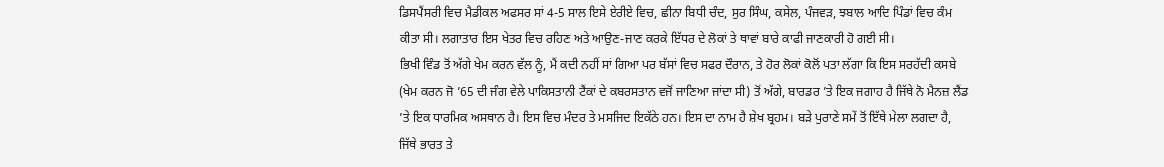ਡਿਸਪੈਂਸਰੀ ਵਿਚ ਮੈਡੀਕਲ ਅਫਸਰ ਸਾਂ 4-5 ਸਾਲ ਇਸੇ ਏਰੀਏ ਵਿਚ, ਛੀਨਾ ਬਿਧੀ ਚੰਦ, ਸੁਰ ਸਿੰਘ, ਕਸੇਲ, ਪੰਜਵੜ, ਝਬਾਲ ਆਦਿ ਪਿੰਡਾਂ ਵਿਚ ਕੰਮ ਕੀਤਾ ਸੀ। ਲਗਾਤਾਰ ਇਸ ਖੇਤਰ ਵਿਚ ਰਹਿਣ ਅਤੇ ਆਉਣ-ਜਾਣ ਕਰਕੇ ਇੱਧਰ ਦੇ ਲੋਕਾਂ ਤੇ ਥਾਵਾਂ ਬਾਰੇ ਕਾਫੀ ਜਾਣਕਾਰੀ ਹੋ ਗਈ ਸੀ।
ਭਿਖੀ ਵਿੰਡ ਤੋਂ ਅੱਗੇ ਖੇਮ ਕਰਨ ਵੱਲ ਨੂੰ, ਮੈਂ ਕਦੀ ਨਹੀਂ ਸਾਂ ਗਿਆ ਪਰ ਬੱਸਾਂ ਵਿਚ ਸਫਰ ਦੌਰਾਨ, ਤੇ ਹੋਰ ਲੋਕਾਂ ਕੋਲੋਂ ਪਤਾ ਲੱਗਾ ਕਿ ਇਸ ਸਰਹੱਦੀ ਕਸਬੇ (ਖੇਮ ਕਰਨ ਜੋ ’65 ਦੀ ਜੰਗ ਵੇਲੇ ਪਾਕਿਸਤਾਨੀ ਟੈਂਕਾਂ ਦੇ ਕਬਰਸਤਾਨ ਵਜੋਂ ਜਾਣਿਆ ਜਾਂਦਾ ਸੀ) ਤੋਂ ਅੱਗੇ, ਬਾਰਡਰ ’ਤੇ ਇਕ ਜਗਾਹ ਹੈ ਜਿੱਥੇ ਨੋ ਮੈਨਜ਼ ਲੈਂਡ ’ਤੇ ਇਕ ਧਾਰਮਿਕ ਅਸਥਾਨ ਹੈ। ਇਸ ਵਿਚ ਮੰਦਰ ਤੇ ਮਸਜਿਦ ਇਕੱਠੇ ਹਨ। ਇਸ ਦਾ ਨਾਮ ਹੈ ਸ਼ੇਖ ਬ੍ਰਹਮ। ਬੜੇ ਪੁਰਾਣੇ ਸਮੇਂ ਤੋਂ ਇੱਥੇ ਮੇਲਾ ਲਗਦਾ ਹੈ, ਜਿੱਥੇ ਭਾਰਤ ਤੇ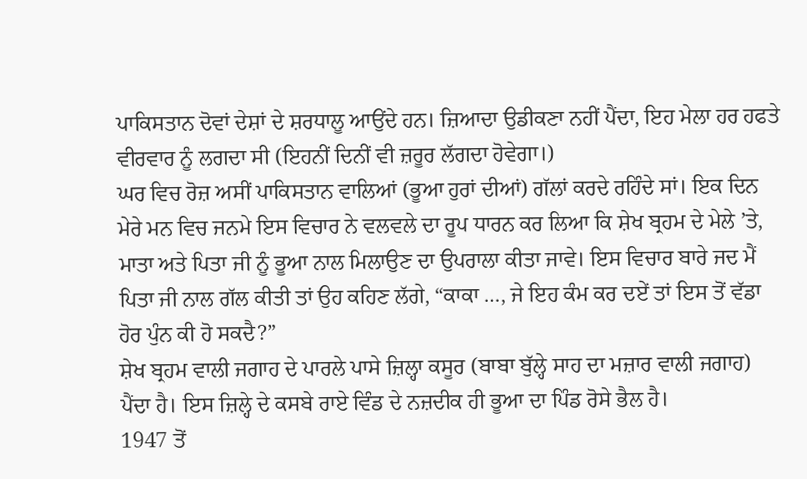ਪਾਕਿਸਤਾਨ ਦੋਵਾਂ ਦੇਸ਼ਾਂ ਦੇ ਸ਼ਰਧਾਲੂ ਆਉਂਦੇ ਹਨ। ਜ਼ਿਆਦਾ ਉਡੀਕਣਾ ਨਹੀਂ ਪੈਂਦਾ, ਇਹ ਮੇਲਾ ਹਰ ਹਫਤੇ ਵੀਰਵਾਰ ਨੂੰ ਲਗਦਾ ਸੀ (ਇਹਨੀਂ ਦਿਨੀਂ ਵੀ ਜ਼ਰੂਰ ਲੱਗਦਾ ਹੋਵੇਗਾ।)
ਘਰ ਵਿਚ ਰੋਜ਼ ਅਸੀਂ ਪਾਕਿਸਤਾਨ ਵਾਲਿਆਂ (ਭੂਆ ਹੁਰਾਂ ਦੀਆਂ) ਗੱਲਾਂ ਕਰਦੇ ਰਹਿੰਦੇ ਸਾਂ। ਇਕ ਦਿਨ ਮੇਰੇ ਮਨ ਵਿਚ ਜਨਮੇ ਇਸ ਵਿਚਾਰ ਨੇ ਵਲਵਲੇ ਦਾ ਰੂਪ ਧਾਰਨ ਕਰ ਲਿਆ ਕਿ ਸ਼ੇਖ ਬ੍ਰਹਮ ਦੇ ਮੇਲੇ ’ਤੇ, ਮਾਤਾ ਅਤੇ ਪਿਤਾ ਜੀ ਨੂੰ ਭੂਆ ਨਾਲ ਮਿਲਾਉਣ ਦਾ ਉਪਰਾਲਾ ਕੀਤਾ ਜਾਵੇ। ਇਸ ਵਿਚਾਰ ਬਾਰੇ ਜਦ ਮੈਂ ਪਿਤਾ ਜੀ ਨਾਲ ਗੱਲ ਕੀਤੀ ਤਾਂ ਉਹ ਕਹਿਣ ਲੱਗੇ, “ਕਾਕਾ …, ਜੇ ਇਹ ਕੰਮ ਕਰ ਦਏਂ ਤਾਂ ਇਸ ਤੋਂ ਵੱਡਾ ਹੋਰ ਪੁੰਨ ਕੀ ਹੋ ਸਕਦੈ?”
ਸ਼ੇਖ ਬ੍ਰਹਮ ਵਾਲੀ ਜਗਾਹ ਦੇ ਪਾਰਲੇ ਪਾਸੇ ਜ਼ਿਲ੍ਹਾ ਕਸੂਰ (ਬਾਬਾ ਬੁੱਲ੍ਹੇ ਸਾਹ ਦਾ ਮਜ਼ਾਰ ਵਾਲੀ ਜਗਾਹ) ਪੈਂਦਾ ਹੈ। ਇਸ ਜ਼ਿਲ੍ਹੇ ਦੇ ਕਸਬੇ ਰਾਏ ਵਿੰਡ ਦੇ ਨਜ਼ਦੀਕ ਹੀ ਭੂਆ ਦਾ ਪਿੰਡ ਰੋਸੇ ਭੈਲ ਹੈ।
1947 ਤੋਂ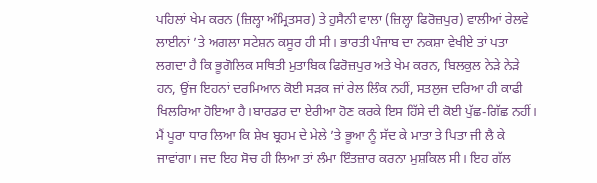ਪਹਿਲਾਂ ਖੇਮ ਕਰਨ (ਜ਼ਿਲ੍ਹਾ ਅੰਮ੍ਰਿਤਸਰ) ਤੇ ਹੁਸੈਨੀ ਵਾਲਾ (ਜ਼ਿਲ੍ਹਾ ਫਿਰੋਜ਼ਪੁਰ) ਵਾਲੀਆਂ ਰੇਲਵੇ ਲਾਈਨਾਂ ’ਤੇ ਅਗਲਾ ਸਟੇਸ਼ਨ ਕਸੂਰ ਹੀ ਸੀ। ਭਾਰਤੀ ਪੰਜਾਬ ਦਾ ਨਕਸ਼ਾ ਵੇਖੀਏ ਤਾਂ ਪਤਾ ਲਗਦਾ ਹੈ ਕਿ ਭੂਗੋਲਿਕ ਸਥਿਤੀ ਮੁਤਾਬਿਕ ਫਿਰੋਜ਼ਪੁਰ ਅਤੇ ਖੇਮ ਕਰਨ, ਬਿਲਕੁਲ ਨੇੜੇ ਨੇੜੇ ਹਨ, ਉਂਜ ਇਹਨਾਂ ਦਰਮਿਆਨ ਕੋਈ ਸੜਕ ਜਾਂ ਰੇਲ ਲਿੰਕ ਨਹੀਂ, ਸਤਲੁਜ ਦਰਿਆ ਹੀ ਕਾਫੀ ਖਿਲਰਿਆ ਹੋਇਆ ਹੈ।ਬਾਰਡਰ ਦਾ ਏਰੀਆ ਹੋਣ ਕਰਕੇ ਇਸ ਹਿੱਸੇ ਦੀ ਕੋਈ ਪੁੱਛ-ਗਿੱਛ ਨਹੀਂ।
ਮੈਂ ਪੂਰਾ ਧਾਰ ਲਿਆ ਕਿ ਸ਼ੇਖ ਬ੍ਰਹਮ ਦੇ ਮੇਲੇ ’ਤੇ ਭੂਆ ਨੂੰ ਸੱਦ ਕੇ ਮਾਤਾ ਤੇ ਪਿਤਾ ਜੀ ਲੈ ਕੇ ਜਾਵਾਂਗਾ। ਜਦ ਇਹ ਸੋਚ ਹੀ ਲਿਆ ਤਾਂ ਲੰਮਾ ਇੰਤਜ਼ਾਰ ਕਰਨਾ ਮੁਸ਼ਕਿਲ ਸੀ। ਇਹ ਗੱਲ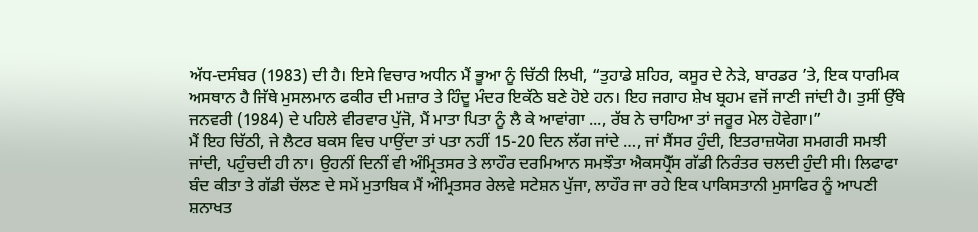ਅੱਧ-ਦਸੰਬਰ (1983) ਦੀ ਹੈ। ਇਸੇ ਵਿਚਾਰ ਅਧੀਨ ਮੈਂ ਭੂਆ ਨੂੰ ਚਿੱਠੀ ਲਿਖੀ, “ਤੁਹਾਡੇ ਸ਼ਹਿਰ, ਕਸੂਰ ਦੇ ਨੇੜੇ, ਬਾਰਡਰ ’ਤੇ, ਇਕ ਧਾਰਮਿਕ ਅਸਥਾਨ ਹੈ ਜਿੱਥੇ ਮੁਸਲਮਾਨ ਫਕੀਰ ਦੀ ਮਜ਼ਾਰ ਤੇ ਹਿੰਦੂ ਮੰਦਰ ਇਕੱਠੇ ਬਣੇ ਹੋਏ ਹਨ। ਇਹ ਜਗਾਹ ਸ਼ੇਖ ਬ੍ਰਹਮ ਵਜੋਂ ਜਾਣੀ ਜਾਂਦੀ ਹੈ। ਤੁਸੀਂ ਉੱਥੇ ਜਨਵਰੀ (1984) ਦੇ ਪਹਿਲੇ ਵੀਰਵਾਰ ਪੁੱਜੋ, ਮੈਂ ਮਾਤਾ ਪਿਤਾ ਨੂੰ ਲੈ ਕੇ ਆਵਾਂਗਾ ..., ਰੱਬ ਨੇ ਚਾਹਿਆ ਤਾਂ ਜਰੂਰ ਮੇਲ ਹੋਵੇਗਾ।”
ਮੈਂ ਇਹ ਚਿੱਠੀ, ਜੇ ਲੈਟਰ ਬਕਸ ਵਿਚ ਪਾਉਂਦਾ ਤਾਂ ਪਤਾ ਨਹੀਂ 15-20 ਦਿਨ ਲੱਗ ਜਾਂਦੇ …, ਜਾਂ ਸੈਂਸਰ ਹੁੰਦੀ, ਇਤਰਾਜ਼ਯੋਗ ਸਮਗਰੀ ਸਮਝੀ ਜਾਂਦੀ, ਪਹੁੰਚਦੀ ਹੀ ਨਾ। ਉਹਨੀਂ ਦਿਨੀਂ ਵੀ ਅੰਮ੍ਰਿਤਸਰ ਤੇ ਲਾਹੌਰ ਦਰਮਿਆਨ ਸਮਝੌਤਾ ਐਕਸਪ੍ਰੈੱਸ ਗੱਡੀ ਨਿਰੰਤਰ ਚਲਦੀ ਹੁੰਦੀ ਸੀ। ਲਿਫਾਫਾ ਬੰਦ ਕੀਤਾ ਤੇ ਗੱਡੀ ਚੱਲਣ ਦੇ ਸਮੇਂ ਮੁਤਾਬਿਕ ਮੈਂ ਅੰਮ੍ਰਿਤਸਰ ਰੇਲਵੇ ਸਟੇਸ਼ਨ ਪੁੱਜਾ, ਲਾਹੌਰ ਜਾ ਰਹੇ ਇਕ ਪਾਕਿਸਤਾਨੀ ਮੁਸਾਫਿਰ ਨੂੰ ਆਪਣੀ ਸ਼ਨਾਖਤ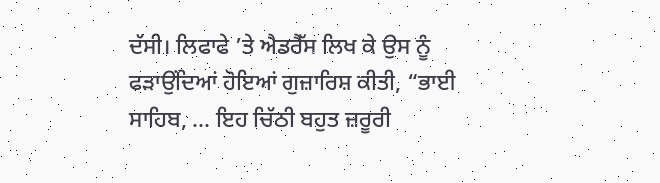ਦੱਸੀ। ਲਿਫਾਫੇ ’ਤੇ ਐਡਰੈੱਸ ਲਿਖ ਕੇ ਉਸ ਨੂੰ ਫੜਾਉਂਦਿਆਂ ਹੋਇਆਂ ਗੁਜ਼ਾਰਿਸ਼ ਕੀਤੀ, “ਭਾਈ ਸਾਹਿਬ, ... ਇਹ ਚਿੱਠੀ ਬਹੁਤ ਜ਼ਰੂਰੀ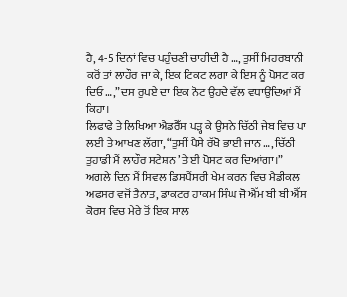ਹੈ, 4-5 ਦਿਨਾਂ ਵਿਚ ਪਹੁੰਚਣੀ ਚਾਹੀਦੀ ਹੈ …, ਤੁਸੀਂ ਮਿਹਰਬਾਨੀ ਕਰੋਂ ਤਾਂ ਲਾਹੌਰ ਜਾ ਕੇ, ਇਕ ਟਿਕਟ ਲਗਾ ਕੇ ਇਸ ਨੂੰ ਪੋਸਟ ਕਰ ਦਿਓ …,” ਦਸ ਰੁਪਏ ਦਾ ਇਕ ਨੋਟ ਉਹਦੇ ਵੱਲ ਵਧਾਉਂਦਿਆਂ ਮੈਂ ਕਿਹਾ।
ਲਿਫਾਫੇ ਤੇ ਲਿਖਿਆ ਐਡਰੈੱਸ ਪੜ੍ਹ ਕੇ ਉਸਨੇ ਚਿੱਠੀ ਜੇਬ ਵਿਚ ਪਾ ਲਈ ਤੇ ਆਖਣ ਲੱਗਾ, “ਤੁਸੀਂ ਪੈਸੇ ਰੱਖੋ ਭਾਈ ਜਾਨ …, ਚਿੱਠੀ ਤੁਹਾਡੀ ਮੈਂ ਲਾਹੌਰ ਸਟੇਸ਼ਨ ’ਤੇ ਈ ਪੋਸਟ ਕਰ ਦਿਆਂਗਾ।”
ਅਗਲੇ ਦਿਨ ਮੈਂ ਸਿਵਲ ਡਿਸਪੈਂਸਰੀ ਖੇਮ ਕਰਨ ਵਿਚ ਮੈਡੀਕਲ ਅਫਸਰ ਵਜੋਂ ਤੈਨਾਤ, ਡਾਕਟਰ ਹਾਕਮ ਸਿੰਘ ਜੋ ਐੱਮ ਬੀ ਬੀ ਐੱਸ ਕੋਰਸ ਵਿਚ ਮੇਰੇ ਤੋਂ ਇਕ ਸਾਲ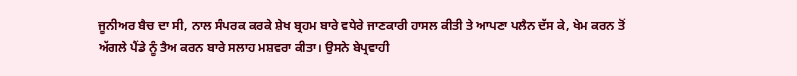ਜੂਨੀਅਰ ਬੈਚ ਦਾ ਸੀ, ਨਾਲ ਸੰਪਰਕ ਕਰਕੇ ਸ਼ੇਖ ਬ੍ਰਹਮ ਬਾਰੇ ਵਧੇਰੇ ਜਾਣਕਾਰੀ ਹਾਸਲ ਕੀਤੀ ਤੇ ਆਪਣਾ ਪਲੈਨ ਦੱਸ ਕੇ, ਖੇਮ ਕਰਨ ਤੋਂ ਅੱਗਲੇ ਪੈਂਡੇ ਨੂੰ ਤੈਅ ਕਰਨ ਬਾਰੇ ਸਲਾਹ ਮਸ਼ਵਰਾ ਕੀਤਾ। ਉਸਨੇ ਬੇਪ੍ਰਵਾਹੀ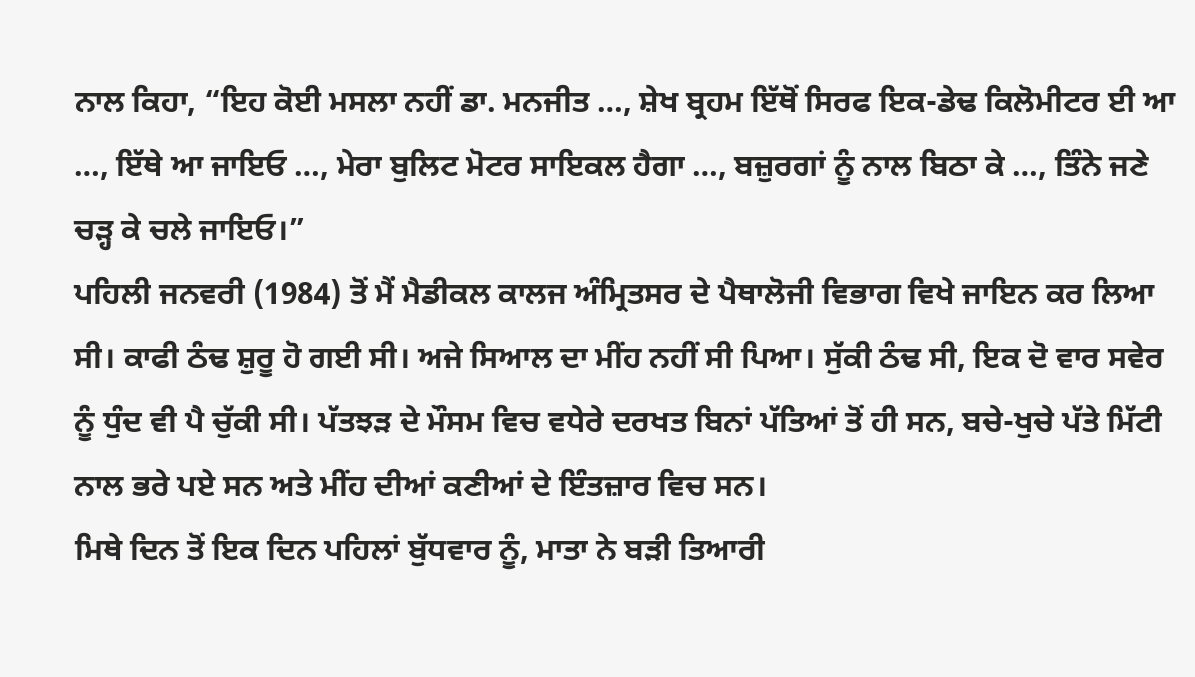ਨਾਲ ਕਿਹਾ, “ਇਹ ਕੋਈ ਮਸਲਾ ਨਹੀਂ ਡਾ. ਮਨਜੀਤ …, ਸ਼ੇਖ ਬ੍ਰਹਮ ਇੱਥੋਂ ਸਿਰਫ ਇਕ-ਡੇਢ ਕਿਲੋਮੀਟਰ ਈ ਆ …, ਇੱਥੇ ਆ ਜਾਇਓ …, ਮੇਰਾ ਬੁਲਿਟ ਮੋਟਰ ਸਾਇਕਲ ਹੈਗਾ …, ਬਜ਼ੁਰਗਾਂ ਨੂੰ ਨਾਲ ਬਿਠਾ ਕੇ …, ਤਿੰਨੇ ਜਣੇ ਚੜ੍ਹ ਕੇ ਚਲੇ ਜਾਇਓ।”
ਪਹਿਲੀ ਜਨਵਰੀ (1984) ਤੋਂ ਮੈਂ ਮੈਡੀਕਲ ਕਾਲਜ ਅੰਮ੍ਰਿਤਸਰ ਦੇ ਪੈਥਾਲੋਜੀ ਵਿਭਾਗ ਵਿਖੇ ਜਾਇਨ ਕਰ ਲਿਆ ਸੀ। ਕਾਫੀ ਠੰਢ ਸ਼ੁਰੂ ਹੋ ਗਈ ਸੀ। ਅਜੇ ਸਿਆਲ ਦਾ ਮੀਂਹ ਨਹੀਂ ਸੀ ਪਿਆ। ਸੁੱਕੀ ਠੰਢ ਸੀ, ਇਕ ਦੋ ਵਾਰ ਸਵੇਰ ਨੂੰ ਧੁੰਦ ਵੀ ਪੈ ਚੁੱਕੀ ਸੀ। ਪੱਤਝੜ ਦੇ ਮੌਸਮ ਵਿਚ ਵਧੇਰੇ ਦਰਖਤ ਬਿਨਾਂ ਪੱਤਿਆਂ ਤੋਂ ਹੀ ਸਨ, ਬਚੇ-ਖੁਚੇ ਪੱਤੇ ਮਿੱਟੀ ਨਾਲ ਭਰੇ ਪਏ ਸਨ ਅਤੇ ਮੀਂਹ ਦੀਆਂ ਕਣੀਆਂ ਦੇ ਇੰਤਜ਼ਾਰ ਵਿਚ ਸਨ।
ਮਿਥੇ ਦਿਨ ਤੋਂ ਇਕ ਦਿਨ ਪਹਿਲਾਂ ਬੁੱਧਵਾਰ ਨੂੰ, ਮਾਤਾ ਨੇ ਬੜੀ ਤਿਆਰੀ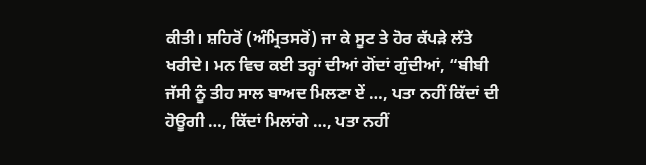ਕੀਤੀ। ਸ਼ਹਿਰੋਂ (ਅੰਮ੍ਰਿਤਸਰੋਂ) ਜਾ ਕੇ ਸੂਟ ਤੇ ਹੋਰ ਕੱਪੜੇ ਲੱਤੇ ਖਰੀਦੇ। ਮਨ ਵਿਚ ਕਈ ਤਰ੍ਹਾਂ ਦੀਆਂ ਗੋਂਦਾਂ ਗੁੰਦੀਆਂ, “ਬੀਬੀ ਜੱਸੀ ਨੂੰ ਤੀਹ ਸਾਲ ਬਾਅਦ ਮਿਲਣਾ ਏਂ …, ਪਤਾ ਨਹੀਂ ਕਿੱਦਾਂ ਦੀ ਹੋਊਗੀ …, ਕਿੱਦਾਂ ਮਿਲਾਂਗੇ …, ਪਤਾ ਨਹੀਂ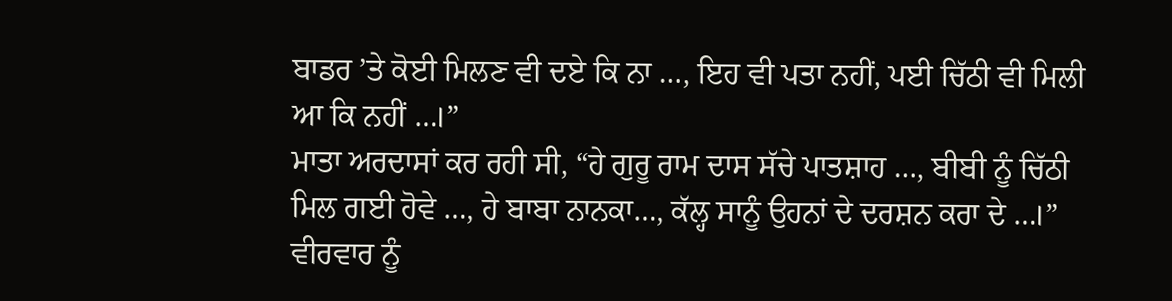ਬਾਡਰ ’ਤੇ ਕੋਈ ਮਿਲਣ ਵੀ ਦਏ ਕਿ ਨਾ …, ਇਹ ਵੀ ਪਤਾ ਨਹੀਂ, ਪਈ ਚਿੱਠੀ ਵੀ ਮਿਲੀ ਆ ਕਿ ਨਹੀਂ …।”
ਮਾਤਾ ਅਰਦਾਸਾਂ ਕਰ ਰਹੀ ਸੀ, “ਹੇ ਗੁਰੂ ਰਾਮ ਦਾਸ ਸੱਚੇ ਪਾਤਸ਼ਾਹ …, ਬੀਬੀ ਨੂੰ ਚਿੱਠੀ ਮਿਲ ਗਈ ਹੋਵੇ …, ਹੇ ਬਾਬਾ ਨਾਨਕਾ…, ਕੱਲ੍ਹ ਸਾਨੂੰ ਉਹਨਾਂ ਦੇ ਦਰਸ਼ਨ ਕਰਾ ਦੇ …।”
ਵੀਰਵਾਰ ਨੂੰ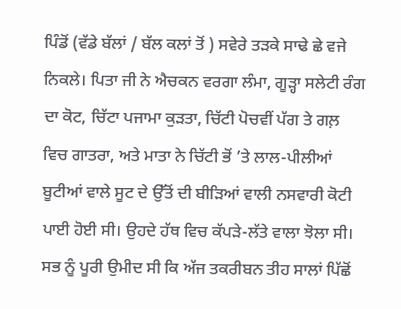ਪਿੰਡੋਂ (ਵੱਡੇ ਬੱਲਾਂ / ਬੱਲ ਕਲਾਂ ਤੋਂ ) ਸਵੇਰੇ ਤੜਕੇ ਸਾਢੇ ਛੇ ਵਜੇ ਨਿਕਲੇ। ਪਿਤਾ ਜੀ ਨੇ ਐਚਕਨ ਵਰਗਾ ਲੰਮਾ, ਗੂੜ੍ਹਾ ਸਲੇਟੀ ਰੰਗ ਦਾ ਕੋਟ, ਚਿੱਟਾ ਪਜਾਮਾ ਕੁੜਤਾ, ਚਿੱਟੀ ਪੋਚਵੀਂ ਪੱਗ ਤੇ ਗਲ਼ ਵਿਚ ਗਾਤਰਾ, ਅਤੇ ਮਾਤਾ ਨੇ ਚਿੱਟੀ ਭੋਂ ’ਤੇ ਲਾਲ-ਪੀਲੀਆਂ ਬੂਟੀਆਂ ਵਾਲੇ ਸੂਟ ਦੇ ਉੱਤੋਂ ਦੀ ਬੀੜਿਆਂ ਵਾਲੀ ਨਸਵਾਰੀ ਕੋਟੀ ਪਾਈ ਹੋਈ ਸੀ। ਉਹਦੇ ਹੱਥ ਵਿਚ ਕੱਪੜੇ-ਲੱਤੇ ਵਾਲਾ ਝੋਲਾ ਸੀ। ਸਭ ਨੂੰ ਪੂਰੀ ਉਮੀਦ ਸੀ ਕਿ ਅੱਜ ਤਕਰੀਬਨ ਤੀਹ ਸਾਲਾਂ ਪਿੱਛੋਂ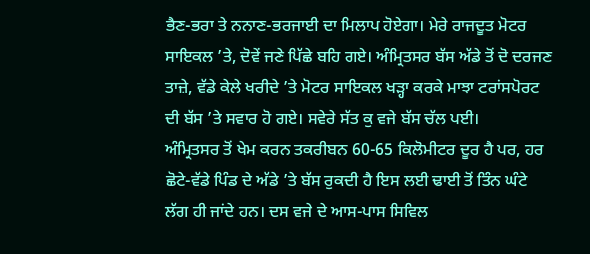ਭੈਣ-ਭਰਾ ਤੇ ਨਨਾਣ-ਭਰਜਾਈ ਦਾ ਮਿਲਾਪ ਹੋਏਗਾ। ਮੇਰੇ ਰਾਜਦੂਤ ਮੋਟਰ ਸਾਇਕਲ ’ਤੇ, ਦੋਵੇਂ ਜਣੇ ਪਿੱਛੇ ਬਹਿ ਗਏ। ਅੰਮ੍ਰਿਤਸਰ ਬੱਸ ਅੱਡੇ ਤੋਂ ਦੋ ਦਰਜਣ ਤਾਜ਼ੇ, ਵੱਡੇ ਕੇਲੇ ਖਰੀਦੇ ’ਤੇ ਮੋਟਰ ਸਾਇਕਲ ਖੜ੍ਹਾ ਕਰਕੇ ਮਾਝਾ ਟਰਾਂਸਪੋਰਟ ਦੀ ਬੱਸ ’ਤੇ ਸਵਾਰ ਹੋ ਗਏ। ਸਵੇਰੇ ਸੱਤ ਕੁ ਵਜੇ ਬੱਸ ਚੱਲ ਪਈ।
ਅੰਮ੍ਰਿਤਸਰ ਤੋਂ ਖੇਮ ਕਰਨ ਤਕਰੀਬਨ 60-65 ਕਿਲੋਮੀਟਰ ਦੂਰ ਹੈ ਪਰ, ਹਰ ਛੋਟੇ-ਵੱਡੇ ਪਿੰਡ ਦੇ ਅੱਡੇ ’ਤੇ ਬੱਸ ਰੁਕਦੀ ਹੈ ਇਸ ਲਈ ਢਾਈ ਤੋਂ ਤਿੰਨ ਘੰਟੇ ਲੱਗ ਹੀ ਜਾਂਦੇ ਹਨ। ਦਸ ਵਜੇ ਦੇ ਆਸ-ਪਾਸ ਸਿਵਿਲ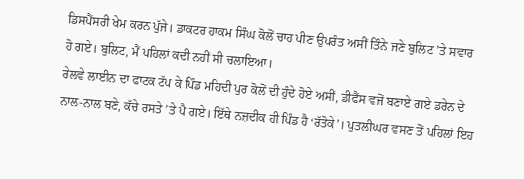ਡਿਸਪੈਂਸਰੀ ਖੇਮ ਕਰਨ ਪੁੱਜੇ। ਡਾਕਟਰ ਹਾਕਮ ਸਿੰਘ ਕੋਲੋਂ ਚਾਹ ਪੀਣ ਉਪਰੰਤ ਅਸੀਂ ਤਿੰਨੇ ਜਣੇ ਬੁਲਿਟ ’ਤੇ ਸਵਾਰ ਹੋ ਗਏ। ਬੁਲਿਟ, ਮੈਂ ਪਹਿਲਾਂ ਕਦੀ ਨਹੀਂ ਸੀ ਚਲਾਇਆ।
ਰੇਲਵੇ ਲਾਈਨ ਦਾ ਫਾਟਕ ਟੱਪ ਕੇ ਪਿੰਡ ਮਹਿਦੀ ਪੁਰ ਕੋਲੋਂ ਦੀ ਹੁੰਦੇ ਹੋਏ ਅਸੀਂ, ਡੀਫੈਂਸ ਵਜੋਂ ਬਣਾਏ ਗਏ ਡਰੇਨ ਦੇ ਨਾਲ-ਨਾਲ ਬਣੇ, ਕੱਚੇ ਰਸਤੇ ’ਤੇ ਪੈ ਗਏ। ਇੱਥੇ ਨਜ਼ਦੀਕ ਹੀ ਪਿੰਡ ਹੈ ‘ਰੱਤੋਕੇ’। ਪੁਤਲੀਘਰ ਵਸਣ ਤੋਂ ਪਹਿਲਾਂ ਇਹ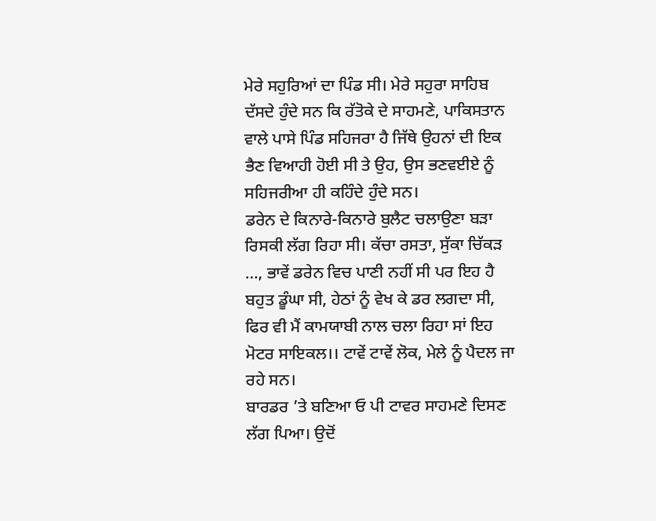ਮੇਰੇ ਸਹੁਰਿਆਂ ਦਾ ਪਿੰਡ ਸੀ। ਮੇਰੇ ਸਹੁਰਾ ਸਾਹਿਬ ਦੱਸਦੇ ਹੁੰਦੇ ਸਨ ਕਿ ਰੱਤੋਕੇ ਦੇ ਸਾਹਮਣੇ, ਪਾਕਿਸਤਾਨ ਵਾਲੇ ਪਾਸੇ ਪਿੰਡ ਸਹਿਜਰਾ ਹੈ ਜਿੱਥੇ ਉਹਨਾਂ ਦੀ ਇਕ ਭੈਣ ਵਿਆਹੀ ਹੋਈ ਸੀ ਤੇ ਉਹ, ਉਸ ਭਣਵਈਏ ਨੂੰ ਸਹਿਜਰੀਆ ਹੀ ਕਹਿੰਦੇ ਹੁੰਦੇ ਸਨ।
ਡਰੇਨ ਦੇ ਕਿਨਾਰੇ-ਕਿਨਾਰੇ ਬੁਲੈਟ ਚਲਾਉਣਾ ਬੜਾ ਰਿਸਕੀ ਲੱਗ ਰਿਹਾ ਸੀ। ਕੱਚਾ ਰਸਤਾ, ਸੁੱਕਾ ਚਿੱਕੜ …, ਭਾਵੇਂ ਡਰੇਨ ਵਿਚ ਪਾਣੀ ਨਹੀਂ ਸੀ ਪਰ ਇਹ ਹੈ ਬਹੁਤ ਡੂੰਘਾ ਸੀ, ਹੇਠਾਂ ਨੂੰ ਵੇਖ ਕੇ ਡਰ ਲਗਦਾ ਸੀ, ਫਿਰ ਵੀ ਮੈਂ ਕਾਮਯਾਬੀ ਨਾਲ ਚਲਾ ਰਿਹਾ ਸਾਂ ਇਹ ਮੋਟਰ ਸਾਇਕਲ।। ਟਾਵੇਂ ਟਾਵੇਂ ਲੋਕ, ਮੇਲੇ ਨੂੰ ਪੈਦਲ ਜਾ ਰਹੇ ਸਨ।
ਬਾਰਡਰ ’ਤੇ ਬਣਿਆ ਓ ਪੀ ਟਾਵਰ ਸਾਹਮਣੇ ਦਿਸਣ ਲੱਗ ਪਿਆ। ਉਦੋਂ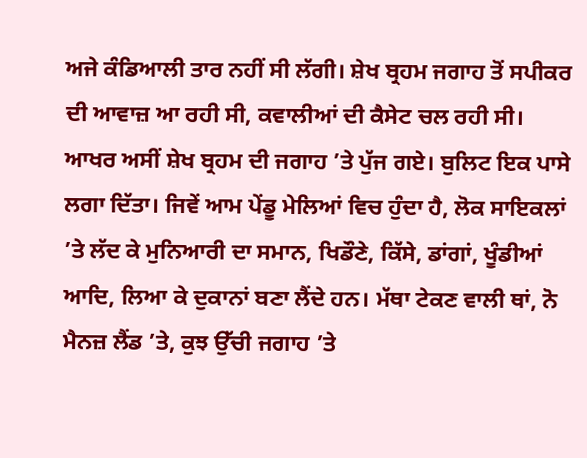ਅਜੇ ਕੰਡਿਆਲੀ ਤਾਰ ਨਹੀਂ ਸੀ ਲੱਗੀ। ਸ਼ੇਖ ਬ੍ਰਹਮ ਜਗਾਹ ਤੋਂ ਸਪੀਕਰ ਦੀ ਆਵਾਜ਼ ਆ ਰਹੀ ਸੀ, ਕਵਾਲੀਆਂ ਦੀ ਕੈਸੇਟ ਚਲ ਰਹੀ ਸੀ।
ਆਖਰ ਅਸੀਂ ਸ਼ੇਖ ਬ੍ਰਹਮ ਦੀ ਜਗਾਹ ’ਤੇ ਪੁੱਜ ਗਏ। ਬੁਲਿਟ ਇਕ ਪਾਸੇ ਲਗਾ ਦਿੱਤਾ। ਜਿਵੇਂ ਆਮ ਪੇਂਡੂ ਮੇਲਿਆਂ ਵਿਚ ਹੁੰਦਾ ਹੈ, ਲੋਕ ਸਾਇਕਲਾਂ ’ਤੇ ਲੱਦ ਕੇ ਮੁਨਿਆਰੀ ਦਾ ਸਮਾਨ, ਖਿਡੌਣੇ, ਕਿੱਸੇ, ਡਾਂਗਾਂ, ਖੂੰਡੀਆਂ ਆਦਿ, ਲਿਆ ਕੇ ਦੁਕਾਨਾਂ ਬਣਾ ਲੈਂਦੇ ਹਨ। ਮੱਥਾ ਟੇਕਣ ਵਾਲੀ ਥਾਂ, ਨੋ ਮੈਨਜ਼ ਲੈਂਡ ’ਤੇ, ਕੁਝ ਉੱਚੀ ਜਗਾਹ ’ਤੇ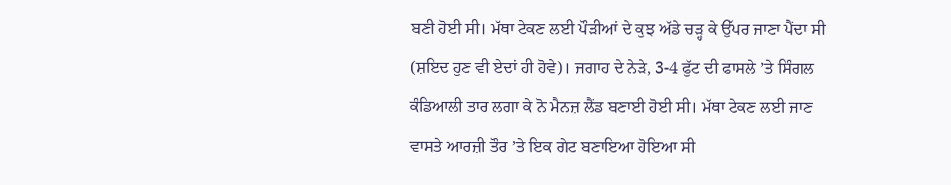ਬਣੀ ਹੋਈ ਸੀ। ਮੱਥਾ ਟੇਕਣ ਲਈ ਪੌੜੀਆਂ ਦੇ ਕੁਝ ਅੱਡੇ ਚੜ੍ਹ ਕੇ ਉੱਪਰ ਜਾਣਾ ਪੈਂਦਾ ਸੀ (ਸ਼ਇਦ ਹੁਣ ਵੀ ਏਦਾਂ ਹੀ ਹੋਵੇ)। ਜਗਾਹ ਦੇ ਨੇੜੇ, 3-4 ਫੁੱਟ ਦੀ ਫਾਸਲੇ ’ਤੇ ਸਿੰਗਲ ਕੰਡਿਆਲੀ ਤਾਰ ਲਗਾ ਕੇ ਨੋ ਮੈਨਜ਼ ਲੈਂਡ ਬਣਾਈ ਹੋਈ ਸੀ। ਮੱਥਾ ਟੇਕਣ ਲਈ ਜਾਣ ਵਾਸਤੇ ਆਰਜ਼ੀ ਤੌਰ ’ਤੇ ਇਕ ਗੇਟ ਬਣਾਇਆ ਹੋਇਆ ਸੀ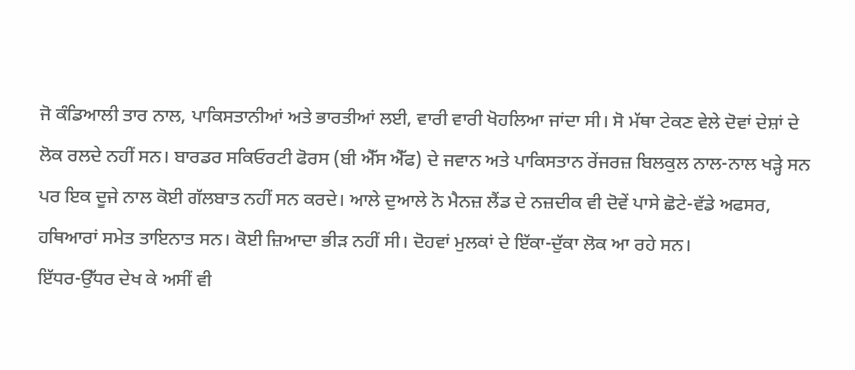ਜੋ ਕੰਡਿਆਲੀ ਤਾਰ ਨਾਲ, ਪਾਕਿਸਤਾਨੀਆਂ ਅਤੇ ਭਾਰਤੀਆਂ ਲਈ, ਵਾਰੀ ਵਾਰੀ ਖੋਹਲਿਆ ਜਾਂਦਾ ਸੀ। ਸੋ ਮੱਥਾ ਟੇਕਣ ਵੇਲੇ ਦੋਵਾਂ ਦੇਸ਼ਾਂ ਦੇ ਲੋਕ ਰਲਦੇ ਨਹੀਂ ਸਨ। ਬਾਰਡਰ ਸਕਿਓਰਟੀ ਫੋਰਸ (ਬੀ ਐੱਸ ਐੱਫ) ਦੇ ਜਵਾਨ ਅਤੇ ਪਾਕਿਸਤਾਨ ਰੇਂਜਰਜ਼ ਬਿਲਕੁਲ ਨਾਲ-ਨਾਲ ਖੜ੍ਹੇ ਸਨ ਪਰ ਇਕ ਦੂਜੇ ਨਾਲ ਕੋਈ ਗੱਲਬਾਤ ਨਹੀਂ ਸਨ ਕਰਦੇ। ਆਲੇ ਦੁਆਲੇ ਨੋ ਮੈਨਜ਼ ਲੈਂਡ ਦੇ ਨਜ਼ਦੀਕ ਵੀ ਦੋਵੇਂ ਪਾਸੇ ਛੋਟੇ-ਵੱਡੇ ਅਫਸਰ, ਹਥਿਆਰਾਂ ਸਮੇਤ ਤਾਇਨਾਤ ਸਨ। ਕੋਈ ਜ਼ਿਆਦਾ ਭੀੜ ਨਹੀਂ ਸੀ। ਦੋਹਵਾਂ ਮੁਲਕਾਂ ਦੇ ਇੱਕਾ-ਦੁੱਕਾ ਲੋਕ ਆ ਰਹੇ ਸਨ।
ਇੱਧਰ-ਉੱਧਰ ਦੇਖ ਕੇ ਅਸੀਂ ਵੀ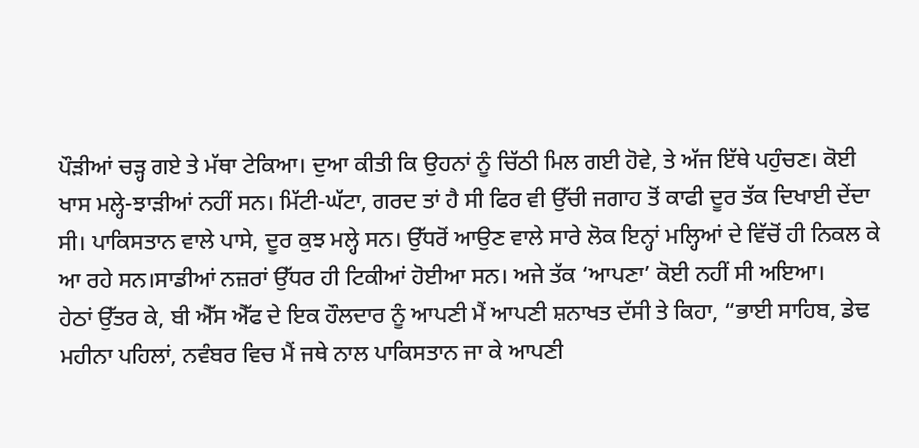ਪੌੜੀਆਂ ਚੜ੍ਹ ਗਏ ਤੇ ਮੱਥਾ ਟੇਕਿਆ। ਦੁਆ ਕੀਤੀ ਕਿ ਉਹਨਾਂ ਨੂੰ ਚਿੱਠੀ ਮਿਲ ਗਈ ਹੋਵੇ, ਤੇ ਅੱਜ ਇੱਥੇ ਪਹੁੰਚਣ। ਕੋਈ ਖਾਸ ਮਲ੍ਹੇ-ਝਾੜੀਆਂ ਨਹੀਂ ਸਨ। ਮਿੱਟੀ-ਘੱਟਾ, ਗਰਦ ਤਾਂ ਹੈ ਸੀ ਫਿਰ ਵੀ ਉੱਚੀ ਜਗਾਹ ਤੋਂ ਕਾਫੀ ਦੂਰ ਤੱਕ ਦਿਖਾਈ ਦੇਂਦਾ ਸੀ। ਪਾਕਿਸਤਾਨ ਵਾਲੇ ਪਾਸੇ, ਦੂਰ ਕੁਝ ਮਲ੍ਹੇ ਸਨ। ਉੱਧਰੋਂ ਆਉਣ ਵਾਲੇ ਸਾਰੇ ਲੋਕ ਇਨ੍ਹਾਂ ਮਲ੍ਹਿਆਂ ਦੇ ਵਿੱਚੋਂ ਹੀ ਨਿਕਲ ਕੇ ਆ ਰਹੇ ਸਨ।ਸਾਡੀਆਂ ਨਜ਼ਰਾਂ ਉੱਧਰ ਹੀ ਟਿਕੀਆਂ ਹੋਈਆ ਸਨ। ਅਜੇ ਤੱਕ ‘ਆਪਣਾ’ ਕੋਈ ਨਹੀਂ ਸੀ ਅਇਆ।
ਹੇਠਾਂ ਉੱਤਰ ਕੇ, ਬੀ ਐੱਸ ਐੱਫ ਦੇ ਇਕ ਹੌਲਦਾਰ ਨੂੰ ਆਪਣੀ ਮੈਂ ਆਪਣੀ ਸ਼ਨਾਖਤ ਦੱਸੀ ਤੇ ਕਿਹਾ, “ਭਾਈ ਸਾਹਿਬ, ਡੇਢ ਮਹੀਨਾ ਪਹਿਲਾਂ, ਨਵੰਬਰ ਵਿਚ ਮੈਂ ਜਥੇ ਨਾਲ ਪਾਕਿਸਤਾਨ ਜਾ ਕੇ ਆਪਣੀ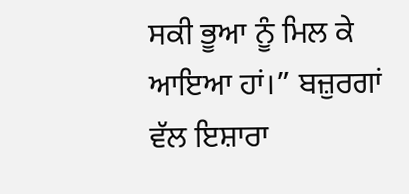ਸਕੀ ਭੂਆ ਨੂੰ ਮਿਲ ਕੇ ਆਇਆ ਹਾਂ।” ਬਜ਼ੁਰਗਾਂ ਵੱਲ ਇਸ਼ਾਰਾ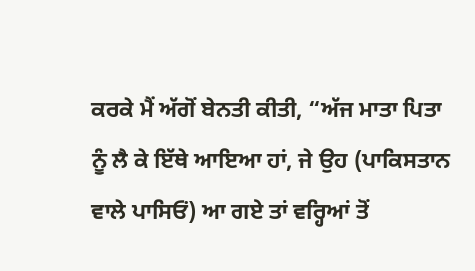ਕਰਕੇ ਮੈਂ ਅੱਗੋਂ ਬੇਨਤੀ ਕੀਤੀ, “ਅੱਜ ਮਾਤਾ ਪਿਤਾ ਨੂੰ ਲੈ ਕੇ ਇੱਥੇ ਆਇਆ ਹਾਂ, ਜੇ ਉਹ (ਪਾਕਿਸਤਾਨ ਵਾਲੇ ਪਾਸਿਓਂ) ਆ ਗਏ ਤਾਂ ਵਰ੍ਹਿਆਂ ਤੋਂ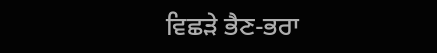ਵਿਛੜੇ ਭੈਣ-ਭਰਾ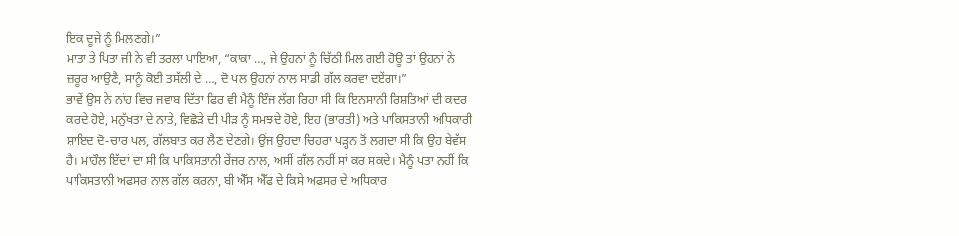ਇਕ ਦੂਜੇ ਨੂੰ ਮਿਲਣਗੇ।”
ਮਾਤਾ ਤੇ ਪਿਤਾ ਜੀ ਨੇ ਵੀ ਤਰਲਾ ਪਾਇਆ, “ਕਾਕਾ …, ਜੇ ਉਹਨਾਂ ਨੂੰ ਚਿੱਠੀ ਮਿਲ ਗਈ ਹੋਊ ਤਾਂ ਉਹਨਾਂ ਨੇ ਜ਼ਰੂਰ ਆਉਣੈ, ਸਾਨੂੰ ਕੋਈ ਤਸੱਲੀ ਦੇ …, ਦੋ ਪਲ ਉਹਨਾਂ ਨਾਲ ਸਾਡੀ ਗੱਲ ਕਰਵਾ ਦਏਂਗਾ।”
ਭਾਵੇਂ ਉਸ ਨੇ ਨਾਂਹ ਵਿਚ ਜਵਾਬ ਦਿੱਤਾ ਫਿਰ ਵੀ ਮੈਨੂੰ ਇੰਜ ਲੱਗ ਰਿਹਾ ਸੀ ਕਿ ਇਨਸਾਨੀ ਰਿਸ਼ਤਿਆਂ ਦੀ ਕਦਰ ਕਰਦੇ ਹੋਏ, ਮਨੁੱਖਤਾ ਦੇ ਨਾਤੇ, ਵਿਛੋੜੇ ਦੀ ਪੀੜ ਨੂੰ ਸਮਝਦੇ ਹੋਏ, ਇਹ (ਭਾਰਤੀ) ਅਤੇ ਪਾਕਿਸਤਾਨੀ ਅਧਿਕਾਰੀ ਸ਼ਾਇਦ ਦੋ-ਚਾਰ ਪਲ, ਗੱਲਬਾਤ ਕਰ ਲੈਣ ਦੇਣਗੇ। ਉਂਜ ਉਹਦਾ ਚਿਹਰਾ ਪੜ੍ਹਨ ਤੋਂ ਲਗਦਾ ਸੀ ਕਿ ਉਹ ਬੇਵੱਸ ਹੈ। ਮਾਹੌਲ ਇੱਦਾਂ ਦਾ ਸੀ ਕਿ ਪਾਕਿਸਤਾਨੀ ਰੇਂਜਰ ਨਾਲ, ਅਸੀਂ ਗੱਲ ਨਹੀਂ ਸਾਂ ਕਰ ਸਕਦੇ। ਮੈਨੂੰ ਪਤਾ ਨਹੀਂ ਕਿ ਪਾਕਿਸਤਾਨੀ ਅਫਸਰ ਨਾਲ ਗੱਲ ਕਰਨਾ, ਬੀ ਐੱਸ ਐੱਫ ਦੇ ਕਿਸੇ ਅਫਸਰ ਦੇ ਅਧਿਕਾਰ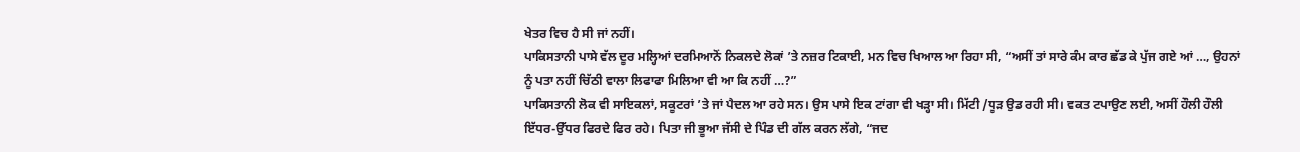ਖੇਤਰ ਵਿਚ ਹੈ ਸੀ ਜਾਂ ਨਹੀਂ।
ਪਾਕਿਸਤਾਨੀ ਪਾਸੇ ਵੱਲ ਦੂਰ ਮਲ੍ਹਿਆਂ ਦਰਮਿਆਨੋਂ ਨਿਕਲਦੇ ਲੋਕਾਂ ’ਤੇ ਨਜ਼ਰ ਟਿਕਾਈ, ਮਨ ਵਿਚ ਖਿਆਲ ਆ ਰਿਹਾ ਸੀ, “ਅਸੀਂ ਤਾਂ ਸਾਰੇ ਕੰਮ ਕਾਰ ਛੱਡ ਕੇ ਪੁੱਜ ਗਏ ਆਂ …, ਉਹਨਾਂ ਨੂੰ ਪਤਾ ਨਹੀਂ ਚਿੱਠੀ ਵਾਲਾ ਲਿਫਾਫਾ ਮਿਲਿਆ ਵੀ ਆ ਕਿ ਨਹੀਂ …?”
ਪਾਕਿਸਤਾਨੀ ਲੋਕ ਵੀ ਸਾਇਕਲਾਂ, ਸਕੂਟਰਾਂ ’ਤੇ ਜਾਂ ਪੈਦਲ ਆ ਰਹੇ ਸਨ। ਉਸ ਪਾਸੇ ਇਕ ਟਾਂਗਾ ਵੀ ਖੜ੍ਹਾ ਸੀ। ਮਿੱਟੀ /ਧੂੜ ਉਡ ਰਹੀ ਸੀ। ਵਕਤ ਟਪਾਉਣ ਲਈ, ਅਸੀਂ ਹੌਲੀ ਹੌਲੀ ਇੱਧਰ-ਉੱਧਰ ਫਿਰਦੇ ਫਿਰ ਰਹੇ। ਪਿਤਾ ਜੀ ਭੂਆ ਜੱਸੀ ਦੇ ਪਿੰਡ ਦੀ ਗੱਲ ਕਰਨ ਲੱਗੇ, “ਜਦ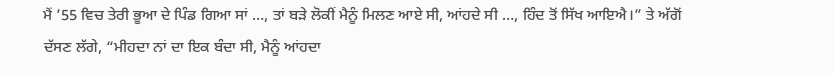ਮੈਂ ’55 ਵਿਚ ਤੇਰੀ ਭੂਆ ਦੇ ਪਿੰਡ ਗਿਆ ਸਾਂ …, ਤਾਂ ਬੜੇ ਲੋਕੀਂ ਮੈਨੂੰ ਮਿਲਣ ਆਏ ਸੀ, ਆਂਹਦੇ ਸੀ …, ਹਿੰਦ ਤੋਂ ਸਿੱਖ ਆਇਐ।” ਤੇ ਅੱਗੋਂ ਦੱਸਣ ਲੱਗੇ, “ਮੀਹਦਾ ਨਾਂ ਦਾ ਇਕ ਬੰਦਾ ਸੀ, ਮੈਨੂੰ ਆਂਹਦਾ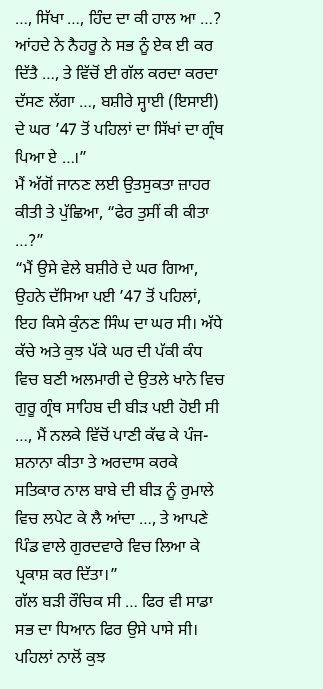…, ਸਿੱਖਾ …, ਹਿੰਦ ਦਾ ਕੀ ਹਾਲ ਆ …? ਆਂਹਦੇ ਨੇ ਨੈਹਰੂ ਨੇ ਸਭ ਨੂੰ ਏਕ ਈ ਕਰ ਦਿੱਤੈ …, ਤੇ ਵਿੱਚੋਂ ਈ ਗੱਲ ਕਰਦਾ ਕਰਦਾ ਦੱਸਣ ਲੱਗਾ …, ਬਸ਼ੀਰੇ ਸ੍ਹਾਈ (ਇਸਾਈ) ਦੇ ਘਰ ’47 ਤੋਂ ਪਹਿਲਾਂ ਦਾ ਸਿੱਖਾਂ ਦਾ ਗ੍ਰੰਥ ਪਿਆ ਏ …।”
ਮੈਂ ਅੱਗੋਂ ਜਾਨਣ ਲਈ ਉਤਸੁਕਤਾ ਜ਼ਾਹਰ ਕੀਤੀ ਤੇ ਪੁੱਛਿਆ, “ਫੇਰ ਤੁਸੀਂ ਕੀ ਕੀਤਾ …?”
“ਮੈਂ ਉਸੇ ਵੇਲੇ ਬਸ਼ੀਰੇ ਦੇ ਘਰ ਗਿਆ, ਉਹਨੇ ਦੱਸਿਆ ਪਈ ’47 ਤੋਂ ਪਹਿਲਾਂ, ਇਹ ਕਿਸੇ ਕੁੰਨਣ ਸਿੰਘ ਦਾ ਘਰ ਸੀ। ਅੱਧੇ ਕੱਚੇ ਅਤੇ ਕੁਝ ਪੱਕੇ ਘਰ ਦੀ ਪੱਕੀ ਕੰਧ ਵਿਚ ਬਣੀ ਅਲਮਾਰੀ ਦੇ ਉਤਲੇ ਖਾਨੇ ਵਿਚ ਗੁਰੂ ਗ੍ਰੰਥ ਸਾਹਿਬ ਦੀ ਬੀੜ ਪਈ ਹੋਈ ਸੀ …, ਮੈਂ ਨਲਕੇ ਵਿੱਚੋਂ ਪਾਣੀ ਕੱਢ ਕੇ ਪੰਜ-ਸ਼ਨਾਨਾ ਕੀਤਾ ਤੇ ਅਰਦਾਸ ਕਰਕੇ ਸਤਿਕਾਰ ਨਾਲ ਬਾਬੇ ਦੀ ਬੀੜ ਨੂੰ ਰੁਮਾਲੇ ਵਿਚ ਲਪੇਟ ਕੇ ਲੈ ਆਂਦਾ …, ਤੇ ਆਪਣੇ ਪਿੰਡ ਵਾਲੇ ਗੁਰਦਵਾਰੇ ਵਿਚ ਲਿਆ ਕੇ ਪ੍ਰਕਾਸ਼ ਕਰ ਦਿੱਤਾ।”
ਗੱਲ ਬੜੀ ਰੌਚਿਕ ਸੀ … ਫਿਰ ਵੀ ਸਾਡਾ ਸਭ ਦਾ ਧਿਆਨ ਫਿਰ ਉਸੇ ਪਾਸੇ ਸੀ। ਪਹਿਲਾਂ ਨਾਲੋਂ ਕੁਝ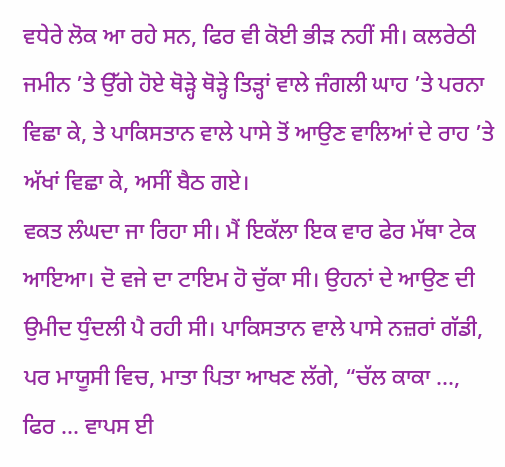ਵਧੇਰੇ ਲੋਕ ਆ ਰਹੇ ਸਨ, ਫਿਰ ਵੀ ਕੋਈ ਭੀੜ ਨਹੀਂ ਸੀ। ਕਲਰੇਠੀ ਜਮੀਨ ’ਤੇ ਉੱਗੇ ਹੋਏ ਥੋੜ੍ਹੇ ਥੋੜ੍ਹੇ ਤਿੜ੍ਹਾਂ ਵਾਲੇ ਜੰਗਲੀ ਘਾਹ ’ਤੇ ਪਰਨਾ ਵਿਛਾ ਕੇ, ਤੇ ਪਾਕਿਸਤਾਨ ਵਾਲੇ ਪਾਸੇ ਤੋਂ ਆਉਣ ਵਾਲਿਆਂ ਦੇ ਰਾਹ ’ਤੇ ਅੱਖਾਂ ਵਿਛਾ ਕੇ, ਅਸੀਂ ਬੈਠ ਗਏ।
ਵਕਤ ਲੰਘਦਾ ਜਾ ਰਿਹਾ ਸੀ। ਮੈਂ ਇਕੱਲਾ ਇਕ ਵਾਰ ਫੇਰ ਮੱਥਾ ਟੇਕ ਆਇਆ। ਦੋ ਵਜੇ ਦਾ ਟਾਇਮ ਹੋ ਚੁੱਕਾ ਸੀ। ਉਹਨਾਂ ਦੇ ਆਉਣ ਦੀ ਉਮੀਦ ਧੁੰਦਲੀ ਪੈ ਰਹੀ ਸੀ। ਪਾਕਿਸਤਾਨ ਵਾਲੇ ਪਾਸੇ ਨਜ਼ਰਾਂ ਗੱਡੀ, ਪਰ ਮਾਯੂਸੀ ਵਿਚ, ਮਾਤਾ ਪਿਤਾ ਆਖਣ ਲੱਗੇ, “ਚੱਲ ਕਾਕਾ …, ਫਿਰ … ਵਾਪਸ ਈ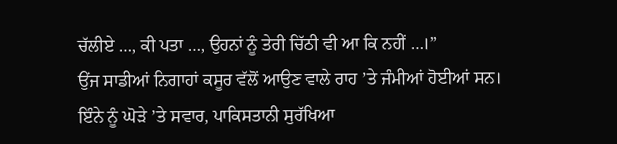ਚੱਲੀਏ …, ਕੀ ਪਤਾ …, ਉਹਨਾਂ ਨੂੰ ਤੇਰੀ ਚਿੱਠੀ ਵੀ ਆ ਕਿ ਨਹੀਂ …।”
ਉਂਜ ਸਾਡੀਆਂ ਨਿਗਾਹਾਂ ਕਸੂਰ ਵੱਲੋਂ ਆਉਣ ਵਾਲੇ ਰਾਹ ’ਤੇ ਜੰਮੀਆਂ ਹੋਈਆਂ ਸਨ।
ਇੰਨੇ ਨੂੰ ਘੋੜੇ ’ਤੇ ਸਵਾਰ, ਪਾਕਿਸਤਾਨੀ ਸੁਰੱਖਿਆ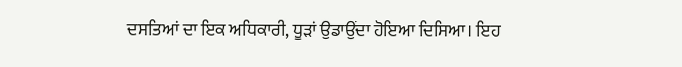ਦਸਤਿਆਂ ਦਾ ਇਕ ਅਧਿਕਾਰੀ, ਧੂੜਾਂ ਉਡਾਉਂਦਾ ਹੋਇਆ ਦਿਸਿਆ। ਇਹ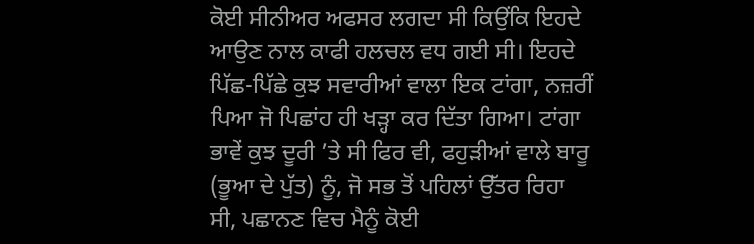ਕੋਈ ਸੀਨੀਅਰ ਅਫਸਰ ਲਗਦਾ ਸੀ ਕਿਉਂਕਿ ਇਹਦੇ ਆਉਣ ਨਾਲ ਕਾਫੀ ਹਲਚਲ ਵਧ ਗਈ ਸੀ। ਇਹਦੇ ਪਿੱਛ-ਪਿੱਛੇ ਕੁਝ ਸਵਾਰੀਆਂ ਵਾਲਾ ਇਕ ਟਾਂਗਾ, ਨਜ਼ਰੀਂ ਪਿਆ ਜੋ ਪਿਛਾਂਹ ਹੀ ਖੜ੍ਹਾ ਕਰ ਦਿੱਤਾ ਗਿਆ। ਟਾਂਗਾ ਭਾਵੇਂ ਕੁਝ ਦੂਰੀ ’ਤੇ ਸੀ ਫਿਰ ਵੀ, ਫਹੁੜੀਆਂ ਵਾਲੇ ਬਾਰੂ (ਭੂਆ ਦੇ ਪੁੱਤ) ਨੂੰ, ਜੋ ਸਭ ਤੋਂ ਪਹਿਲਾਂ ਉੱਤਰ ਰਿਹਾ ਸੀ, ਪਛਾਨਣ ਵਿਚ ਮੈਨੂੰ ਕੋਈ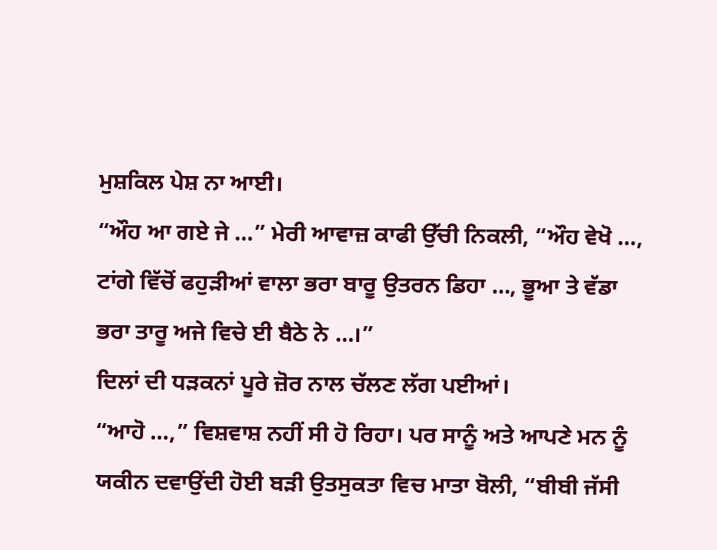ਮੁਸ਼ਕਿਲ ਪੇਸ਼ ਨਾ ਆਈ।
“ਔਹ ਆ ਗਏ ਜੇ …” ਮੇਰੀ ਆਵਾਜ਼ ਕਾਫੀ ਉੱਚੀ ਨਿਕਲੀ, “ਔਹ ਵੇਖੋ …, ਟਾਂਗੇ ਵਿੱਚੋਂ ਫਹੁੜੀਆਂ ਵਾਲਾ ਭਰਾ ਬਾਰੂ ਉਤਰਨ ਡਿਹਾ …, ਭੂਆ ਤੇ ਵੱਡਾ ਭਰਾ ਤਾਰੂ ਅਜੇ ਵਿਚੇ ਈ ਬੈਠੇ ਨੇ …।”
ਦਿਲਾਂ ਦੀ ਧੜਕਨਾਂ ਪੂਰੇ ਜ਼ੋਰ ਨਾਲ ਚੱਲਣ ਲੱਗ ਪਈਆਂ।
“ਆਹੋ …,” ਵਿਸ਼ਵਾਸ਼ ਨਹੀਂ ਸੀ ਹੋ ਰਿਹਾ। ਪਰ ਸਾਨੂੰ ਅਤੇ ਆਪਣੇ ਮਨ ਨੂੰ ਯਕੀਨ ਦਵਾਉਂਦੀ ਹੋਈ ਬੜੀ ਉਤਸੁਕਤਾ ਵਿਚ ਮਾਤਾ ਬੋਲੀ, “ਬੀਬੀ ਜੱਸੀ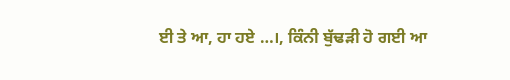ਈ ਤੇ ਆ, ਹਾ ਹਏ …।, ਕਿੰਨੀ ਬੁੱਢੜੀ ਹੋ ਗਈ ਆ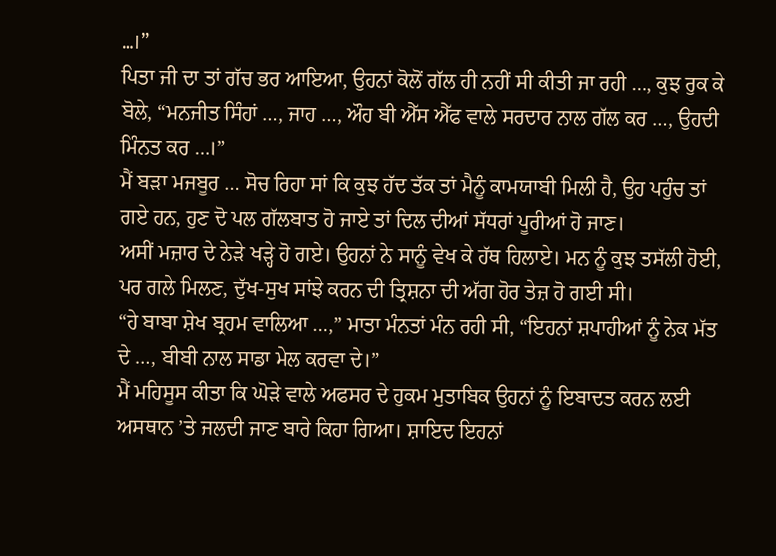…।”
ਪਿਤਾ ਜੀ ਦਾ ਤਾਂ ਗੱਚ ਭਰ ਆਇਆ, ਉਹਨਾਂ ਕੋਲੋਂ ਗੱਲ ਹੀ ਨਹੀਂ ਸੀ ਕੀਤੀ ਜਾ ਰਹੀ …, ਕੁਝ ਰੁਕ ਕੇ ਬੋਲੇ, “ਮਨਜੀਤ ਸਿੰਹਾਂ …, ਜਾਹ …, ਔਹ ਬੀ ਐੱਸ ਐੱਫ ਵਾਲੇ ਸਰਦਾਰ ਨਾਲ ਗੱਲ ਕਰ …, ਉਹਦੀ ਮਿੰਨਤ ਕਰ …।”
ਮੈਂ ਬੜਾ ਮਜਬੂਰ … ਸੋਚ ਰਿਹਾ ਸਾਂ ਕਿ ਕੁਝ ਹੱਦ ਤੱਕ ਤਾਂ ਮੈਨੂੰ ਕਾਮਯਾਬੀ ਮਿਲੀ ਹੈ, ਉਹ ਪਹੁੰਚ ਤਾਂ ਗਏ ਹਨ, ਹੁਣ ਦੋ ਪਲ ਗੱਲਬਾਤ ਹੋ ਜਾਏ ਤਾਂ ਦਿਲ ਦੀਆਂ ਸੱਧਰਾਂ ਪੂਰੀਆਂ ਹੋ ਜਾਣ।
ਅਸੀਂ ਮਜ਼ਾਰ ਦੇ ਨੇੜੇ ਖੜ੍ਹੇ ਹੋ ਗਏ। ਉਹਨਾਂ ਨੇ ਸਾਨੂੰ ਵੇਖ ਕੇ ਹੱਥ ਹਿਲਾਏ। ਮਨ ਨੂੰ ਕੁਝ ਤਸੱਲੀ ਹੋਈ, ਪਰ ਗਲੇ ਮਿਲਣ, ਦੁੱਖ-ਸੁਖ ਸਾਂਝੇ ਕਰਨ ਦੀ ਤ੍ਰਿਸ਼ਨਾ ਦੀ ਅੱਗ ਹੋਰ ਤੇਜ਼ ਹੋ ਗਈ ਸੀ।
“ਹੇ ਬਾਬਾ ਸ਼ੇਖ ਬ੍ਰਹਮ ਵਾਲਿਆ …,” ਮਾਤਾ ਮੰਨਤਾਂ ਮੰਨ ਰਹੀ ਸੀ, “ਇਹਨਾਂ ਸ਼ਪਾਹੀਆਂ ਨੂੰ ਨੇਕ ਮੱਤ ਦੇ …, ਬੀਬੀ ਨਾਲ ਸਾਡਾ ਮੇਲ ਕਰਵਾ ਦੇ।”
ਮੈਂ ਮਹਿਸੂਸ ਕੀਤਾ ਕਿ ਘੋੜੇ ਵਾਲੇ ਅਫਸਰ ਦੇ ਹੁਕਮ ਮੁਤਾਬਿਕ ਉਹਨਾਂ ਨੂੰ ਇਬਾਦਤ ਕਰਨ ਲਈ ਅਸਥਾਨ ’ਤੇ ਜਲਦੀ ਜਾਣ ਬਾਰੇ ਕਿਹਾ ਗਿਆ। ਸ਼ਾਇਦ ਇਹਨਾਂ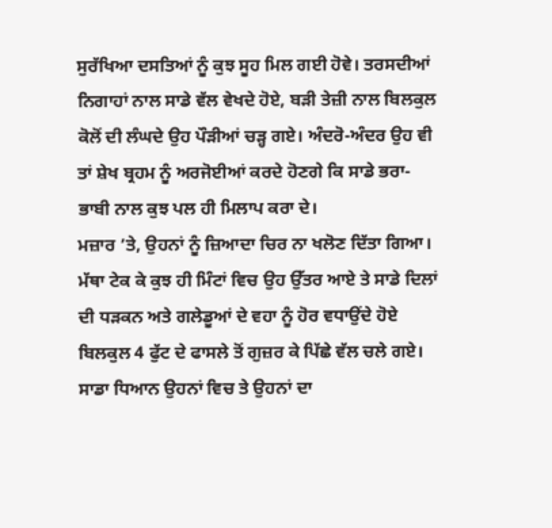ਸੁਰੱਖਿਆ ਦਸਤਿਆਂ ਨੂੰ ਕੁਝ ਸੂਹ ਮਿਲ ਗਈ ਹੋਵੇ। ਤਰਸਦੀਆਂ ਨਿਗਾਹਾਂ ਨਾਲ ਸਾਡੇ ਵੱਲ ਵੇਖਦੇ ਹੋਏ, ਬੜੀ ਤੇਜ਼ੀ ਨਾਲ ਬਿਲਕੁਲ ਕੋਲੋਂ ਦੀ ਲੰਘਦੇ ਉਹ ਪੌੜੀਆਂ ਚੜ੍ਹ ਗਏ। ਅੰਦਰੋ-ਅੰਦਰ ਉਹ ਵੀ ਤਾਂ ਸ਼ੇਖ ਬ੍ਰਹਮ ਨੂੰ ਅਰਜੋਈਆਂ ਕਰਦੇ ਹੋਣਗੇ ਕਿ ਸਾਡੇ ਭਰਾ-ਭਾਬੀ ਨਾਲ ਕੁਝ ਪਲ ਹੀ ਮਿਲਾਪ ਕਰਾ ਦੇ।
ਮਜ਼ਾਰ ’ਤੇ, ਉਹਨਾਂ ਨੂੰ ਜ਼ਿਆਦਾ ਚਿਰ ਨਾ ਖਲੋਣ ਦਿੱਤਾ ਗਿਆ। ਮੱਥਾ ਟੇਕ ਕੇ ਕੁਝ ਹੀ ਮਿੰਟਾਂ ਵਿਚ ਉਹ ਉੱਤਰ ਆਏ ਤੇ ਸਾਡੇ ਦਿਲਾਂ ਦੀ ਧੜਕਨ ਅਤੇ ਗਲੇਡੂਆਂ ਦੇ ਵਹਾ ਨੂੰ ਹੋਰ ਵਧਾਉਂਦੇ ਹੋਏ ਬਿਲਕੁਲ 4 ਫੁੱਟ ਦੇ ਫਾਸਲੇ ਤੋਂ ਗੁਜ਼ਰ ਕੇ ਪਿੱਛੇ ਵੱਲ ਚਲੇ ਗਏ। ਸਾਡਾ ਧਿਆਨ ਉਹਨਾਂ ਵਿਚ ਤੇ ਉਹਨਾਂ ਦਾ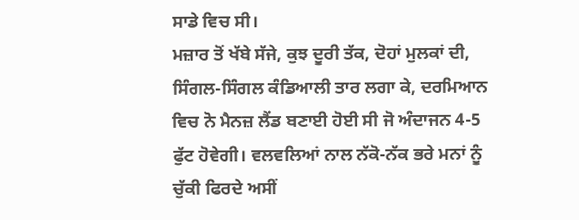ਸਾਡੇ ਵਿਚ ਸੀ।
ਮਜ਼ਾਰ ਤੋਂ ਖੱਬੇ ਸੱਜੇ, ਕੁਝ ਦੂਰੀ ਤੱਕ, ਦੋਹਾਂ ਮੁਲਕਾਂ ਦੀ, ਸਿੰਗਲ-ਸਿੰਗਲ ਕੰਡਿਆਲੀ ਤਾਰ ਲਗਾ ਕੇ, ਦਰਮਿਆਨ ਵਿਚ ਨੋ ਮੈਨਜ਼ ਲੈਂਡ ਬਣਾਈ ਹੋਈ ਸੀ ਜੋ ਅੰਦਾਜਨ 4-5 ਫੁੱਟ ਹੋਵੇਗੀ। ਵਲਵਲਿਆਂ ਨਾਲ ਨੱਕੋ-ਨੱਕ ਭਰੇ ਮਨਾਂ ਨੂੰ ਚੁੱਕੀ ਫਿਰਦੇ ਅਸੀਂ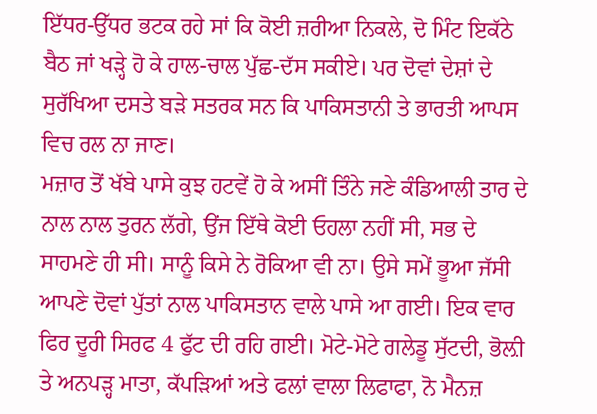ਇੱਧਰ-ਉੱਧਰ ਭਟਕ ਰਹੇ ਸਾਂ ਕਿ ਕੋਈ ਜ਼ਰੀਆ ਨਿਕਲੇ, ਦੋ ਮਿੰਟ ਇਕੱਠੇ ਬੈਠ ਜਾਂ ਖੜ੍ਹੇ ਹੋ ਕੇ ਹਾਲ-ਚਾਲ ਪੁੱਛ-ਦੱਸ ਸਕੀਏ। ਪਰ ਦੋਵਾਂ ਦੇਸ਼ਾਂ ਦੇ ਸੁਰੱਖਿਆ ਦਸਤੇ ਬੜੇ ਸਤਰਕ ਸਨ ਕਿ ਪਾਕਿਸਤਾਨੀ ਤੇ ਭਾਰਤੀ ਆਪਸ ਵਿਚ ਰਲ ਨਾ ਜਾਣ।
ਮਜ਼ਾਰ ਤੋਂ ਖੱਬੇ ਪਾਸੇ ਕੁਝ ਹਟਵੇਂ ਹੋ ਕੇ ਅਸੀਂ ਤਿੰਨੇ ਜਣੇ ਕੰਡਿਆਲੀ ਤਾਰ ਦੇ ਨਾਲ ਨਾਲ ਤੁਰਨ ਲੱਗੇ, ਉਂਜ ਇੱਥੇ ਕੋਈ ਓਹਲਾ ਨਹੀਂ ਸੀ, ਸਭ ਦੇ ਸਾਹਮਣੇ ਹੀ ਸੀ। ਸਾਨੂੰ ਕਿਸੇ ਨੇ ਰੋਕਿਆ ਵੀ ਨਾ। ਉਸੇ ਸਮੇਂ ਭੂਆ ਜੱਸੀ ਆਪਣੇ ਦੋਵਾਂ ਪੁੱਤਾਂ ਨਾਲ ਪਾਕਿਸਤਾਨ ਵਾਲੇ ਪਾਸੇ ਆ ਗਈ। ਇਕ ਵਾਰ ਫਿਰ ਦੂਰੀ ਸਿਰਫ 4 ਫੁੱਟ ਦੀ ਰਹਿ ਗਈ। ਮੋਟੇ-ਮੋਟੇ ਗਲੇਡੂ ਸੁੱਟਦੀ, ਭੋਲ਼ੀ ਤੇ ਅਨਪੜ੍ਹ ਮਾਤਾ, ਕੱਪੜਿਆਂ ਅਤੇ ਫਲਾਂ ਵਾਲਾ ਲਿਫਾਫਾ, ਨੋ ਮੈਨਜ਼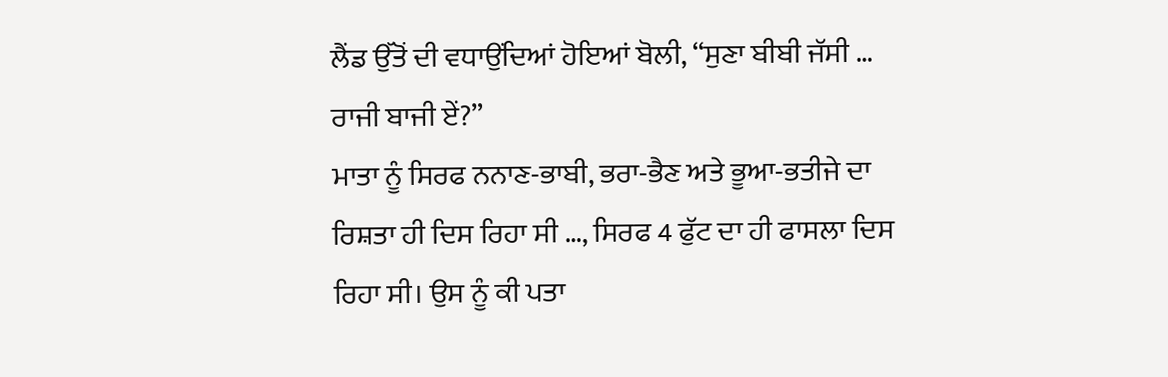ਲੈਂਡ ਉੱਤੋਂ ਦੀ ਵਧਾਉਂਦਿਆਂ ਹੋਇਆਂ ਬੋਲੀ, “ਸੁਣਾ ਬੀਬੀ ਜੱਸੀ … ਰਾਜੀ ਬਾਜੀ ਏਂ?”
ਮਾਤਾ ਨੂੰ ਸਿਰਫ ਨਨਾਣ-ਭਾਬੀ, ਭਰਾ-ਭੈਣ ਅਤੇ ਭੂਆ-ਭਤੀਜੇ ਦਾ ਰਿਸ਼ਤਾ ਹੀ ਦਿਸ ਰਿਹਾ ਸੀ …, ਸਿਰਫ 4 ਫੁੱਟ ਦਾ ਹੀ ਫਾਸਲਾ ਦਿਸ ਰਿਹਾ ਸੀ। ਉਸ ਨੂੰ ਕੀ ਪਤਾ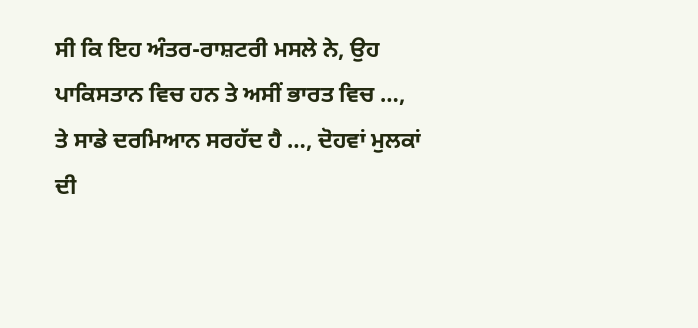ਸੀ ਕਿ ਇਹ ਅੰਤਰ-ਰਾਸ਼ਟਰੀ ਮਸਲੇ ਨੇ, ਉਹ ਪਾਕਿਸਤਾਨ ਵਿਚ ਹਨ ਤੇ ਅਸੀਂ ਭਾਰਤ ਵਿਚ …, ਤੇ ਸਾਡੇ ਦਰਮਿਆਨ ਸਰਹੱਦ ਹੈ …, ਦੋਹਵਾਂ ਮੁਲਕਾਂ ਦੀ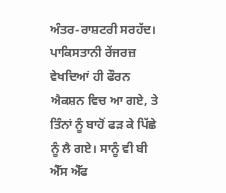ਅੰਤਰ-ਰਾਸ਼ਟਰੀ ਸਰਹੱਦ।
ਪਾਕਿਸਤਾਨੀ ਰੇਂਜਰਜ਼ ਵੇਖਦਿਆਂ ਹੀ ਫੌਰਨ ਐਕਸ਼ਨ ਵਿਚ ਆ ਗਏ, ਤੇ ਤਿੰਨਾਂ ਨੂੰ ਬਾਹੋਂ ਫੜ ਕੇ ਪਿੱਛੇ ਨੂੰ ਲੈ ਗਏ। ਸਾਨੂੰ ਵੀ ਬੀ ਐੱਸ ਐੱਫ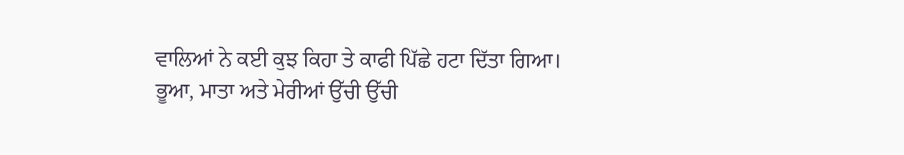ਵਾਲਿਆਂ ਨੇ ਕਈ ਕੁਝ ਕਿਹਾ ਤੇ ਕਾਫੀ ਪਿੱਛੇ ਹਟਾ ਦਿੱਤਾ ਗਿਆ।
ਭੂਆ, ਮਾਤਾ ਅਤੇ ਮੇਰੀਆਂ ਉੱਚੀ ਉੱਚੀ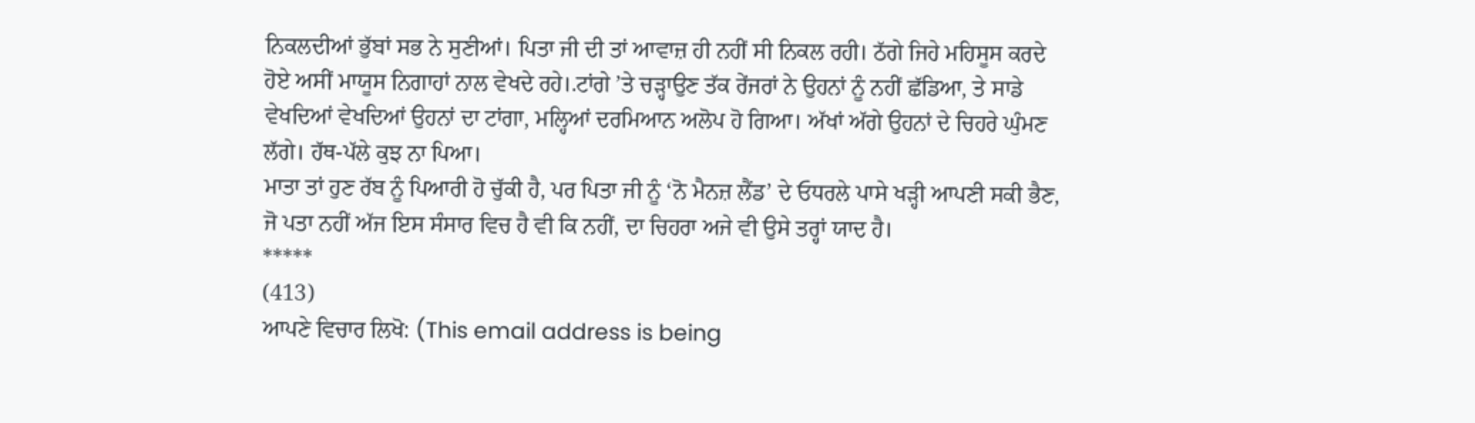ਨਿਕਲਦੀਆਂ ਭੁੱਬਾਂ ਸਭ ਨੇ ਸੁਣੀਆਂ। ਪਿਤਾ ਜੀ ਦੀ ਤਾਂ ਆਵਾਜ਼ ਹੀ ਨਹੀਂ ਸੀ ਨਿਕਲ ਰਹੀ। ਠੱਗੇ ਜਿਹੇ ਮਹਿਸੂਸ ਕਰਦੇ ਹੋਏ ਅਸੀਂ ਮਾਯੂਸ ਨਿਗਾਹਾਂ ਨਾਲ ਵੇਖਦੇ ਰਹੇ।.ਟਾਂਗੇ ’ਤੇ ਚੜ੍ਹਾਉਣ ਤੱਕ ਰੇਂਜਰਾਂ ਨੇ ਉਹਨਾਂ ਨੂੰ ਨਹੀਂ ਛੱਡਿਆ, ਤੇ ਸਾਡੇ ਵੇਖਦਿਆਂ ਵੇਖਦਿਆਂ ਉਹਨਾਂ ਦਾ ਟਾਂਗਾ, ਮਲ੍ਹਿਆਂ ਦਰਮਿਆਨ ਅਲੋਪ ਹੋ ਗਿਆ। ਅੱਖਾਂ ਅੱਗੇ ਉਹਨਾਂ ਦੇ ਚਿਹਰੇ ਘੁੰਮਣ ਲੱਗੇ। ਹੱਥ-ਪੱਲੇ ਕੁਝ ਨਾ ਪਿਆ।
ਮਾਤਾ ਤਾਂ ਹੁਣ ਰੱਬ ਨੂੰ ਪਿਆਰੀ ਹੋ ਚੁੱਕੀ ਹੈ, ਪਰ ਪਿਤਾ ਜੀ ਨੂੰ ‘ਨੋ ਮੈਨਜ਼ ਲੈਂਡ’ ਦੇ ਓਧਰਲੇ ਪਾਸੇ ਖੜ੍ਹੀ ਆਪਣੀ ਸਕੀ ਭੈਣ, ਜੋ ਪਤਾ ਨਹੀਂ ਅੱਜ ਇਸ ਸੰਸਾਰ ਵਿਚ ਹੈ ਵੀ ਕਿ ਨਹੀਂ, ਦਾ ਚਿਹਰਾ ਅਜੇ ਵੀ ਉਸੇ ਤਰ੍ਹਾਂ ਯਾਦ ਹੈ।
*****
(413)
ਆਪਣੇ ਵਿਚਾਰ ਲਿਖੋ: (This email address is being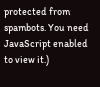protected from spambots. You need JavaScript enabled to view it.)